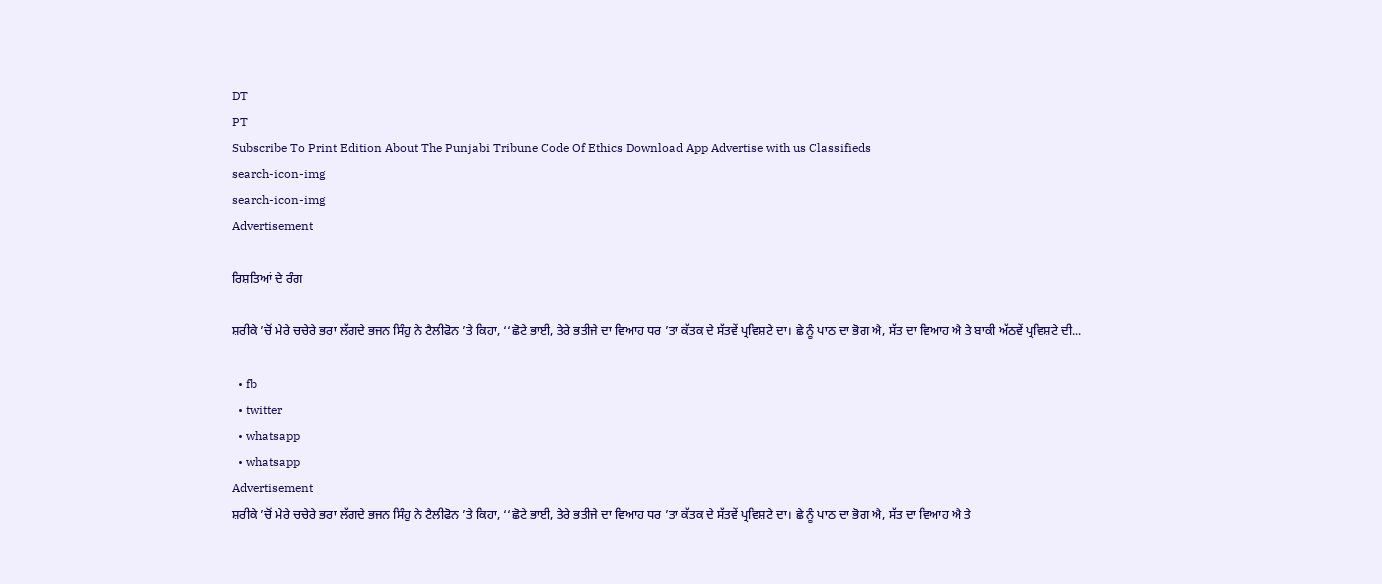DT
PT
Subscribe To Print Edition About The Punjabi Tribune Code Of Ethics Download App Advertise with us Classifieds
search-icon-img
search-icon-img
Advertisement

ਰਿਸ਼ਤਿਆਂ ਦੇ ਰੰਗ

ਸ਼ਰੀਕੇ ’ਚੋਂ ਮੇਰੇ ਚਚੇਰੇ ਭਰਾ ਲੱਗਦੇ ਭਜਨ ਸਿੰਹੁ ਨੇ ਟੈਲੀਫੋਨ ’ਤੇ ਕਿਹਾ, ‘‘ਛੋਟੇ ਭਾਈ, ਤੇਰੇ ਭਤੀਜੇ ਦਾ ਵਿਆਹ ਧਰ ’ਤਾ ਕੱਤਕ ਦੇ ਸੱਤਵੇਂ ਪ੍ਰਵਿਸ਼ਟੇ ਦਾ। ਛੇ ਨੂੰ ਪਾਠ ਦਾ ਭੋਗ ਐ, ਸੱਤ ਦਾ ਵਿਆਹ ਐ ਤੇ ਬਾਕੀ ਅੱਠਵੇਂ ਪ੍ਰਵਿਸ਼ਟੇ ਦੀ...

  • fb
  • twitter
  • whatsapp
  • whatsapp
Advertisement
ਸ਼ਰੀਕੇ ’ਚੋਂ ਮੇਰੇ ਚਚੇਰੇ ਭਰਾ ਲੱਗਦੇ ਭਜਨ ਸਿੰਹੁ ਨੇ ਟੈਲੀਫੋਨ ’ਤੇ ਕਿਹਾ, ‘‘ਛੋਟੇ ਭਾਈ, ਤੇਰੇ ਭਤੀਜੇ ਦਾ ਵਿਆਹ ਧਰ ’ਤਾ ਕੱਤਕ ਦੇ ਸੱਤਵੇਂ ਪ੍ਰਵਿਸ਼ਟੇ ਦਾ। ਛੇ ਨੂੰ ਪਾਠ ਦਾ ਭੋਗ ਐ, ਸੱਤ ਦਾ ਵਿਆਹ ਐ ਤੇ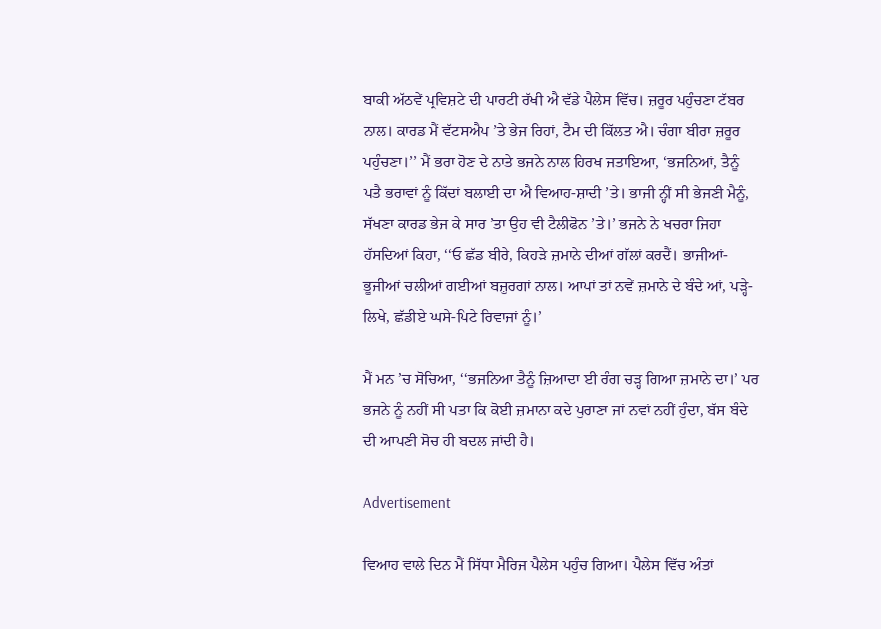ਬਾਕੀ ਅੱਠਵੇਂ ਪ੍ਰਵਿਸ਼ਟੇ ਦੀ ਪਾਰਟੀ ਰੱਖੀ ਐ ਵੱਡੇ ਪੈਲੇਸ ਵਿੱਚ। ਜ਼ਰੂਰ ਪਹੁੰਚਣਾ ਟੱਬਰ ਨਾਲ। ਕਾਰਡ ਮੈਂ ਵੱਟਸਐਪ ’ਤੇ ਭੇਜ ਰਿਹਾਂ, ਟੈਮ ਦੀ ਕਿੱਲਤ ਐ। ਚੰਗਾ ਬੀਰਾ ਜ਼ਰੂਰ ਪਹੁੰਚਣਾ।’’ ਮੈਂ ਭਰਾ ਹੋਣ ਦੇ ਨਾਤੇ ਭਜਨੇ ਨਾਲ ਹਿਰਖ ਜਤਾਇਆ, ‘ਭਜਨਿਆਂ, ਤੈਨੂੰ ਪਤੈ ਭਰਾਵਾਂ ਨੂੰ ਕਿੱਦਾਂ ਬਲਾਈ ਦਾ ਐ ਵਿਆਹ-ਸ਼ਾਦੀ ’ਤੇ। ਭਾਜੀ ਨ੍ਹੀਂ ਸੀ ਭੇਜਣੀ ਮੈਨੂੰ, ਸੱਖਣਾ ਕਾਰਡ ਭੇਜ ਕੇ ਸਾਰ ’ਤਾ ਉਹ ਵੀ ਟੈਲੀਫੋਨ ’ਤੇ।’ ਭਜਨੇ ਨੇ ਖਚਰਾ ਜਿਹਾ ਹੱਸਦਿਆਂ ਕਿਹਾ, ‘‘ਓ ਛੱਡ ਬੀਰੇ, ਕਿਹੜੇ ਜ਼ਮਾਨੇ ਦੀਆਂ ਗੱਲਾਂ ਕਰਦੈਂ। ਭਾਜੀਆਂ-ਭੂਜੀਆਂ ਚਲੀਆਂ ਗਈਆਂ ਬਜ਼ੁਰਗਾਂ ਨਾਲ। ਆਪਾਂ ਤਾਂ ਨਵੇਂ ਜ਼ਮਾਨੇ ਦੇ ਬੰਦੇ ਆਂ, ਪੜ੍ਹੇ-ਲਿਖੇ, ਛੱਡੀਏ ਘਸੇ-ਪਿਟੇ ਰਿਵਾਜਾਂ ਨੂੰ।’

ਮੈਂ ਮਨ ’ਚ ਸੋਚਿਆ, ‘‘ਭਜਨਿਆ ਤੈਨੂੰ ਜ਼ਿਆਦਾ ਈ ਰੰਗ ਚੜ੍ਹ ਗਿਆ ਜ਼ਮਾਨੇ ਦਾ।’ ਪਰ ਭਜਨੇ ਨੂੰ ਨਹੀਂ ਸੀ ਪਤਾ ਕਿ ਕੋਈ ਜ਼ਮਾਨਾ ਕਦੇ ਪੁਰਾਣਾ ਜਾਂ ਨਵਾਂ ਨਹੀਂ ਹੁੰਦਾ, ਬੱਸ ਬੰਦੇ ਦੀ ਆਪਣੀ ਸੋਚ ਹੀ ਬਦਲ ਜਾਂਦੀ ਹੈ।

Advertisement

ਵਿਆਹ ਵਾਲੇ ਦਿਨ ਮੈਂ ਸਿੱਧਾ ਮੈਰਿਜ ਪੈਲੇਸ ਪਹੁੰਚ ਗਿਆ। ਪੈਲੇਸ ਵਿੱਚ ਅੰਤਾਂ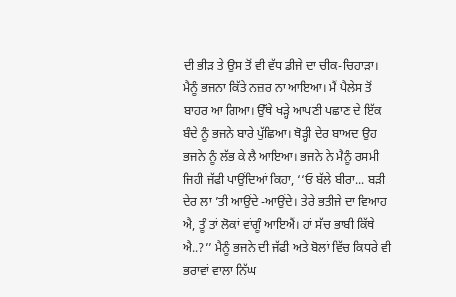ਦੀ ਭੀੜ ਤੇ ਉਸ ਤੋਂ ਵੀ ਵੱਧ ਡੀਜੇ ਦਾ ਚੀਕ-ਚਿਹਾੜਾ। ਮੈਨੂੰ ਭਜਨਾ ਕਿੱਤੇ ਨਜ਼ਰ ਨਾ ਆਇਆ। ਮੈਂ ਪੈਲੇਸ ਤੋਂ ਬਾਹਰ ਆ ਗਿਆ। ਉੱਥੇ ਖੜ੍ਹੇ ਆਪਣੀ ਪਛਾਣ ਦੇ ਇੱਕ ਬੰਦੇ ਨੂੰ ਭਜਨੇ ਬਾਰੇ ਪੁੱਛਿਆ। ਥੋੜ੍ਹੀ ਦੇਰ ਬਾਅਦ ਉਹ ਭਜਨੇ ਨੂੰ ਲੱਭ ਕੇ ਲੈ ਆਇਆ। ਭਜਨੇ ਨੇ ਮੈਨੂੰ ਰਸਮੀ ਜਿਹੀ ਜੱਫੀ ਪਾਉਂਦਿਆਂ ਕਿਹਾ, ‘‘ਓ ਬੱਲੇ ਬੀਰਾ... ਬੜੀ ਦੇਰ ਲਾ ’ਤੀ ਆਉਂਦੇ -ਆਉਂਦੇ। ਤੇਰੇ ਭਤੀਜੇ ਦਾ ਵਿਆਹ ਐ, ਤੂੰ ਤਾਂ ਲੋਕਾਂ ਵਾਂਗੂੰ ਆਇਐਂ। ਹਾਂ ਸੱਚ ਭਾਬੀ ਕਿੱਥੇ ਐ..?’’ ਮੈਨੂੰ ਭਜਨੇ ਦੀ ਜੱਫੀ ਅਤੇ ਬੋਲਾਂ ਵਿੱਚ ਕਿਧਰੇ ਵੀ ਭਰਾਵਾਂ ਵਾਲਾ ਨਿੱਘ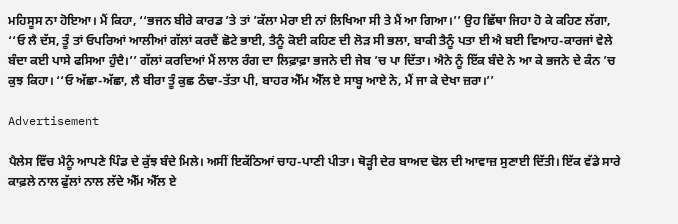ਮਹਿਸੂਸ ਨਾ ਹੋਇਆ। ਮੈਂ ਕਿਹਾ, ‘‘ਭਜਨ ਬੀਰੇ ਕਾਰਡ ’ਤੇ ਤਾਂ ’ਕੱਲਾ ਮੇਰਾ ਈ ਨਾਂ ਲਿਖਿਆ ਸੀ ਤੇ ਮੈਂ ਆ ਗਿਆ।’’ ਉਹ ਛਿੱਥਾ ਜਿਹਾ ਹੋ ਕੇ ਕਹਿਣ ਲੱਗਾ, ‘‘ਓ ਲੈ ਦੱਸ, ਤੂੰ ਤਾਂ ਓਪਰਿਆਂ ਆਲੀਆਂ ਗੱਲਾਂ ਕਰਦੈਂ ਛੋਟੇ ਭਾਈ, ਤੈਨੂੰ ਕੋਈ ਕਹਿਣ ਦੀ ਲੋੜ ਸੀ ਭਲਾ, ਬਾਕੀ ਤੈਨੂੰ ਪਤਾ ਈ ਐ ਬਈ ਵਿਆਹ-ਕਾਰਜਾਂ ਵੇਲੇ ਬੰਦਾ ਕਈ ਪਾਸੇ ਫਸਿਆ ਹੁੰਦੈ।’’ ਗੱਲਾਂ ਕਰਦਿਆਂ ਮੈਂ ਲਾਲ ਰੰਗ ਦਾ ਲਿਫ਼ਾਫ਼ਾ ਭਜਨੇ ਦੀ ਜੇਬ ’ਚ ਪਾ ਦਿੱਤਾ। ਐਨੇ ਨੂੰ ਇੱਕ ਬੰਦੇ ਨੇ ਆ ਕੇ ਭਜਨੇ ਦੇ ਕੰਨ ’ਚ ਕੁਝ ਕਿਹਾ। ‘‘ਓ ਅੱਛਾ-ਅੱਛਾ, ਲੈ ਬੀਰਾ ਤੂੰ ਕੁਛ ਠੰਢਾ-ਤੱਤਾ ਪੀ, ਬਾਹਰ ਐੱਮ ਐੱਲ ਏ ਸਾਬ੍ਹ ਆਏ ਨੇ, ਮੈਂ ਜਾ ਕੇ ਦੇਖਾ ਜ਼ਰਾ।’’

Advertisement

ਪੈਲੇਸ ਵਿੱਚ ਮੈਨੂੰ ਆਪਣੇ ਪਿੰਡ ਦੇ ਕੁੱਝ ਬੰਦੇ ਮਿਲੇ। ਅਸੀਂ ਇਕੱਠਿਆਂ ਚਾਹ-ਪਾਣੀ ਪੀਤਾ। ਥੋੜ੍ਹੀ ਦੇਰ ਬਾਅਦ ਢੋਲ ਦੀ ਆਵਾਜ਼ ਸੁਣਾਈ ਦਿੱਤੀ। ਇੱਕ ਵੱਡੇ ਸਾਰੇ ਕਾਫ਼ਲੇ ਨਾਲ ਫੁੱਲਾਂ ਨਾਲ ਲੱਦੇ ਐੱਮ ਐੱਲ ਏ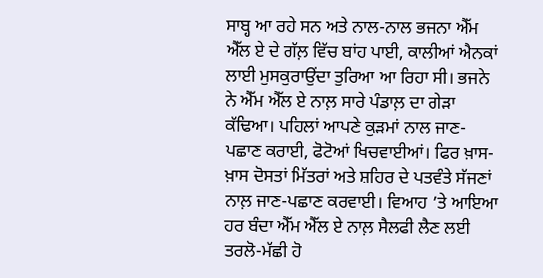ਸਾਬ੍ਹ ਆ ਰਹੇ ਸਨ ਅਤੇ ਨਾਲ-ਨਾਲ ਭਜਨਾ ਐੱਮ ਐੱਲ ਏ ਦੇ ਗੱਲ਼ ਵਿੱਚ ਬਾਂਹ ਪਾਈ, ਕਾਲੀਆਂ ਐਨਕਾਂ ਲਾਈ ਮੁਸਕੁਰਾਉਂਦਾ ਤੁਰਿਆ ਆ ਰਿਹਾ ਸੀ। ਭਜਨੇ ਨੇ ਐੱਮ ਐੱਲ ਏ ਨਾਲ਼ ਸਾਰੇ ਪੰਡਾਲ਼ ਦਾ ਗੇੜਾ ਕੱਢਿਆ। ਪਹਿਲਾਂ ਆਪਣੇ ਕੁੜਮਾਂ ਨਾਲ ਜਾਣ-ਪਛਾਣ ਕਰਾਈ, ਫੋਟੋਆਂ ਖਿਚਵਾਈਆਂ। ਫਿਰ ਖ਼ਾਸ-ਖ਼ਾਸ ਦੋਸਤਾਂ ਮਿੱਤਰਾਂ ਅਤੇ ਸ਼ਹਿਰ ਦੇ ਪਤਵੰਤੇ ਸੱਜਣਾਂ ਨਾਲ਼ ਜਾਣ-ਪਛਾਣ ਕਰਵਾਈ। ਵਿਆਹ ’ਤੇ ਆਇਆ ਹਰ ਬੰਦਾ ਐੱਮ ਐੱਲ ਏ ਨਾਲ਼ ਸੈਲਫੀ ਲੈਣ ਲਈ ਤਰਲੋ-ਮੱਛੀ ਹੋ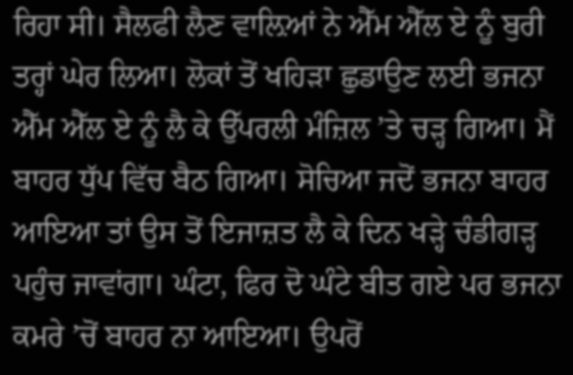ਰਿਹਾ ਸੀ। ਸੈਲਫੀ ਲੈਣ ਵਾਲ਼ਿਆਂ ਨੇ ਐੱਮ ਐੱਲ ਏ ਨੂੰ ਬੁਰੀ ਤਰ੍ਹਾਂ ਘੇਰ ਲਿਆ। ਲੋਕਾਂ ਤੋਂ ਖਹਿੜਾ ਛੁਡਾਉਣ ਲਈ ਭਜਨਾ ਐੱਮ ਐੱਲ ਏ ਨੂੰ ਲੈ ਕੇ ਉੱਪਰਲੀ ਮੰਜ਼ਿਲ ’ਤੇ ਚੜ੍ਹ ਗਿਆ। ਮੈਂ ਬਾਹਰ ਧੁੱਪ ਵਿੱਚ ਬੈਠ ਗਿਆ। ਸੋਚਿਆ ਜਦੋਂ ਭਜਨਾ ਬਾਹਰ ਆਇਆ ਤਾਂ ਉਸ ਤੋਂ ਇਜਾਜ਼ਤ ਲੈ ਕੇ ਦਿਨ ਖੜ੍ਹੇ ਚੰਡੀਗੜ੍ਹ ਪਹੁੰਚ ਜਾਵਾਂਗਾ। ਘੰਟਾ, ਫਿਰ ਦੋ ਘੰਟੇ ਬੀਤ ਗਏ ਪਰ ਭਜਨਾ ਕਮਰੇ ’ਚੋਂ ਬਾਹਰ ਨਾ ਆਇਆ। ਉਪਰੋਂ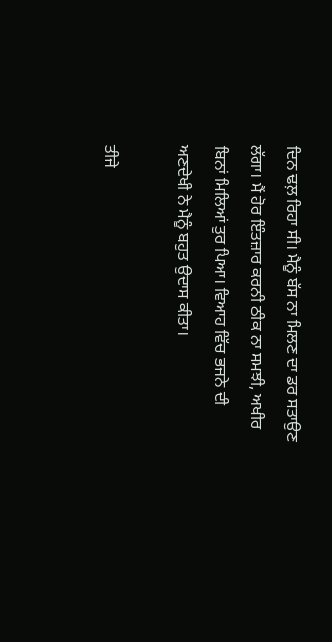ਦਿਨ ਢਲ਼ ਰਿਹਾ ਸੀ। ਮੈਨੂੰ ਬੱਸ ਨਾ ਮਿਲਣ ਦਾ ਡਰ ਸਤਾਉਣ ਲੱਗਾ। ਮੈਂ ਹੋਰ ਇੰਤਜ਼ਾਰ ਕਰਨੀ ਠੀਕ ਨਾ ਸਮਝੀ, ਅਖੀਰ ਬਿਨਾਂ ਮਿਲਿਆਂ ਤੁਰ ਪਿਆ। ਵਿਆਹ ਵਿੱਚ ਭਜਨੇ ਦੀ ਅਣਦੇਖੀ ਨੇ ਮੈਨੂੰ ਬਹੁਤ ਉਦਾਸ ਕੀਤਾ।

ਤੀਜੇ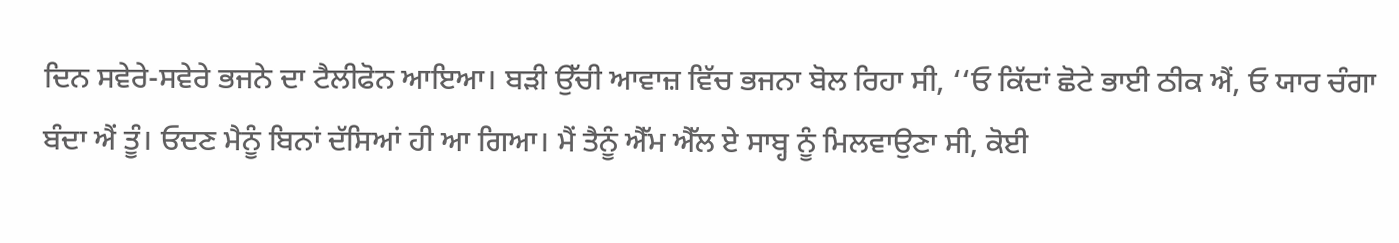ਦਿਨ ਸਵੇਰੇ-ਸਵੇਰੇ ਭਜਨੇ ਦਾ ਟੈਲੀਫੋਨ ਆਇਆ। ਬੜੀ ਉੱਚੀ ਆਵਾਜ਼ ਵਿੱਚ ਭਜਨਾ ਬੋਲ ਰਿਹਾ ਸੀ, ‘‘ਓ ਕਿੱਦਾਂ ਛੋਟੇ ਭਾਈ ਠੀਕ ਐਂ, ਓ ਯਾਰ ਚੰਗਾ ਬੰਦਾ ਐਂ ਤੂੰ। ਓਦਣ ਮੈਨੂੰ ਬਿਨਾਂ ਦੱਸਿਆਂ ਹੀ ਆ ਗਿਆ। ਮੈਂ ਤੈਨੂੰ ਐੱਮ ਐੱਲ ਏ ਸਾਬ੍ਹ ਨੂੰ ਮਿਲਵਾਉਣਾ ਸੀ, ਕੋਈ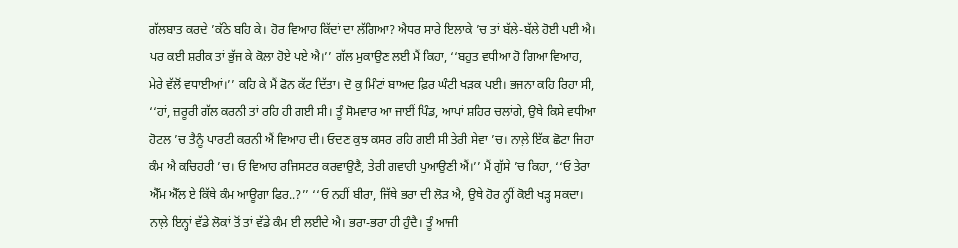ਗੱਲਬਾਤ ਕਰਦੇ ’ਕੱਠੇ ਬਹਿ ਕੇ। ਹੋਰ ਵਿਆਹ ਕਿੱਦਾਂ ਦਾ ਲੱਗਿਆ? ਐਧਰ ਸਾਰੇ ਇਲਾਕੇ ’ਚ ਤਾਂ ਬੱਲੇ-ਬੱਲੇ ਹੋਈ ਪਈ ਐ। ਪਰ ਕਈ ਸ਼ਰੀਕ ਤਾਂ ਭੁੱਜ ਕੇ ਕੋਲਾ ਹੋਏ ਪਏ ਐ।’’ ਗੱਲ ਮੁਕਾਉਣ ਲਈ ਮੈਂ ਕਿਹਾ, ‘‘ਬਹੁਤ ਵਧੀਆ ਹੋ ਗਿਆ ਵਿਆਹ, ਮੇਰੇ ਵੱਲੋਂ ਵਧਾਈਆਂ।’’ ਕਹਿ ਕੇ ਮੈਂ ਫੋਨ ਕੱਟ ਦਿੱਤਾ। ਦੋ ਕੁ ਮਿੰਟਾਂ ਬਾਅਦ ਫ਼ਿਰ ਘੰਟੀ ਖੜਕ ਪਈ। ਭਜਨਾ ਕਹਿ ਰਿਹਾ ਸੀ, ‘‘ਹਾਂ, ਜ਼ਰੂਰੀ ਗੱਲ ਕਰਨੀ ਤਾਂ ਰਹਿ ਹੀ ਗਈ ਸੀ। ਤੂੰ ਸੋਮਵਾਰ ਆ ਜਾਈਂ ਪਿੰਡ, ਆਪਾਂ ਸ਼ਹਿਰ ਚਲਾਂਗੇ, ਉਥੇ ਕਿਸੇ ਵਧੀਆ ਹੋਟਲ ’ਚ ਤੈਨੂੰ ਪਾਰਟੀ ਕਰਨੀ ਐਂ ਵਿਆਹ ਦੀ। ਓਦਣ ਕੁਝ ਕਸਰ ਰਹਿ ਗਈ ਸੀ ਤੇਰੀ ਸੇਵਾ ’ਚ। ਨਾਲ਼ੇ ਇੱਕ ਛੋਟਾ ਜਿਹਾ ਕੰਮ ਐ ਕਚਿਹਰੀ ’ਚ। ਓ ਵਿਆਹ ਰਜਿਸਟਰ ਕਰਵਾਉਣੈ, ਤੇਰੀ ਗਵਾਹੀ ਪੁਆਉਣੀ ਐਂ।’’ ਮੈਂ ਗੁੱਸੇ ’ਚ ਕਿਹਾ, ‘‘ਓ ਤੇਰਾ ਐੱਮ ਐੱਲ ਏ ਕਿੱਥੇ ਕੰਮ ਆਊਗਾ ਫਿਰ..?’’ ‘‘ਓ ਨਹੀਂ ਬੀਰਾ, ਜਿੱਥੇ ਭਰਾ ਦੀ ਲੋੜ ਐ, ਉਥੇ ਹੋਰ ਨ੍ਹੀਂ ਕੋਈ ਖੜ੍ਹ ਸਕਦਾ। ਨਾਲ਼ੇ ਇਨ੍ਹਾਂ ਵੱਡੇ ਲੋਕਾਂ ਤੋਂ ਤਾਂ ਵੱਡੇ ਕੰਮ ਈ ਲਈਦੇ ਐ। ਭਰਾ-ਭਰਾ ਹੀ ਹੁੰਦੈ। ਤੂੰ ਆਜੀ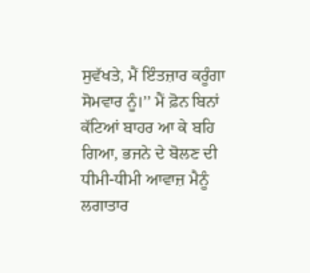ਸੁਵੱਖਤੇ, ਮੈਂ ਇੰਤਜ਼ਾਰ ਕਰੂੰਗਾ ਸੋਮਵਾਰ ਨੂੰ।’’ ਮੈਂ ਫ਼ੋਨ ਬਿਨਾਂ ਕੱਟਿਆਂ ਬਾਹਰ ਆ ਕੇ ਬਹਿ ਗਿਆ, ਭਜਨੇ ਦੇ ਬੋਲਣ ਦੀ ਧੀਮੀ-ਧੀਮੀ ਆਵਾਜ਼ ਮੈਨੂੰ ਲਗਾਤਾਰ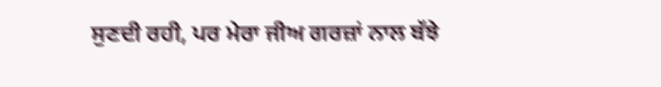ਸੁਣਦੀ ਰਹੀ, ਪਰ ਮੇਰਾ ਜੀਅ ਗਰਜ਼ਾਂ ਨਾਲ ਬੱਝੇ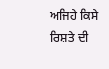ਅਜਿਹੇ ਕਿਸੇ ਰਿਸ਼ਤੇ ਦੀ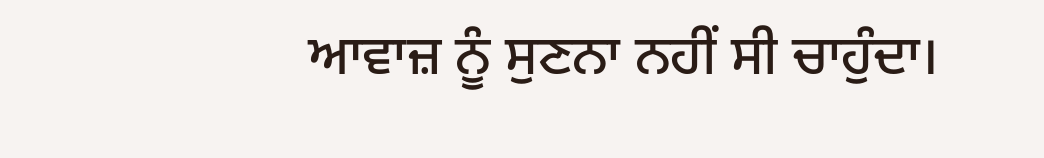ਆਵਾਜ਼ ਨੂੰ ਸੁਣਨਾ ਨਹੀਂ ਸੀ ਚਾਹੁੰਦਾ।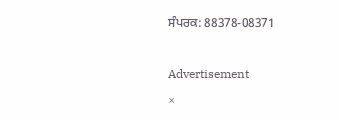ਸੰਪਰਕ: 88378-08371

Advertisement
×